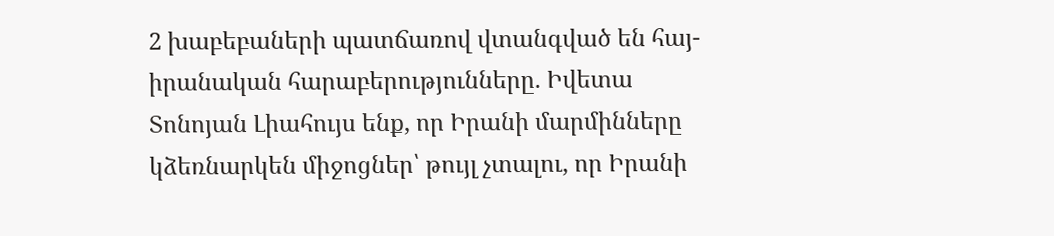2 խաբեբաների պատճառով վտանգված են հայ-իրանական հարաբերությունները. Իվետա Տոնոյան Լիահույս ենք, որ Իրանի մարմինները կձեռնարկեն միջոցներ՝ թույլ չտալու, որ Իրանի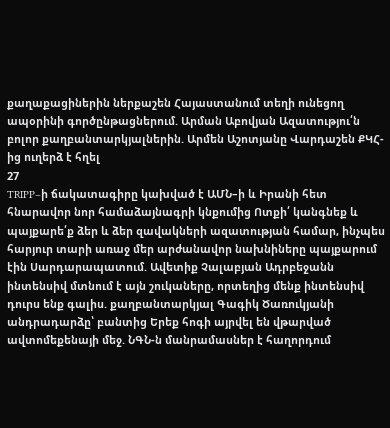քաղաքացիներին ներքաշեն Հայաստանում տեղի ունեցող ապօրինի գործընթացներում. Արման Աբովյան Ազատությու՛ն բոլոր քաղբանտարկյալներին. Արմեն Աշոտյանը Վարդաշեն ՔԿՀ-ից ուղերձ է հղել
27
TRIPP–ի ճակատագիրը կախված է ԱՄՆ–ի և Իրանի հետ հնարավոր նոր համաձայնագրի կնքումից Ոտքի՛ կանգնեք և պայքարե՛ք ձեր և ձեր զավակների ազատության համար, ինչպես հարյուր տարի առաջ մեր արժանավոր նախնիները պայքարում էին Սարդարապատում. Ավետիք Չալաբյան Ադրբեջանն ինտենսիվ մտնում է այն շուկաները, որտեղից մենք ինտենսիվ դուրս ենք գալիս. քաղբանտարկյալ Գագիկ Ծառուկյանի անդրադարձը՝ բանտից Երեք հոգի այրվել են վթարված ավտոմեքենայի մեջ. ՆԳՆ-ն մանրամասներ է հաղորդում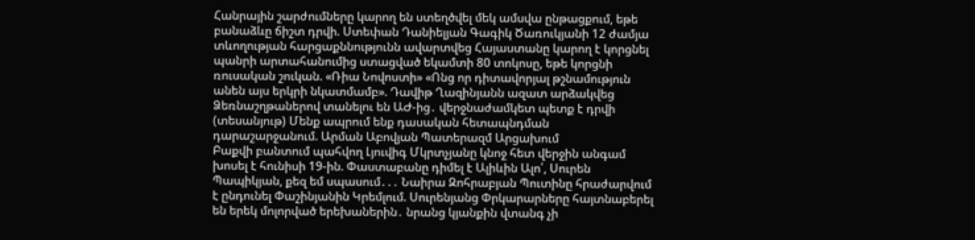Հանրային շարժումները կարող են ստեղծվել մեկ ամսվա ընթացքում, եթե բանաձևը ճիշտ դրվի. Ստեփան Դանիելյան Գագիկ Ծառուկյանի 12 ժամյա տևողության հարցաքննությունն ավարտվեց Հայաստանը կարող է կորցնել պանրի արտահանումից ստացված եկամտի 80 տոկոսը, եթե կորցնի ռուսական շուկան. «Ռիա Նովոստի» «Ոնց որ դիտավորյալ թշնամություն անեն այս երկրի նկատմամբ». Դավիթ Ղազինյանն ազատ արձակվեց Ձեռնաշղթաներով տանելու են ԱԺ-ից․ վերջնաժամկետ պետք է դրվի (տեսանյութ) Մենք ապրում ենք դասական հետապնդման դարաշարջանում. Արման Աբովյան Պատերազմ Արցախում
Բաքվի բանտում պահվող Լյուվիգ Մկրտչյանը կնոջ հետ վերջին անգամ խոսել է հունիսի 19-ին. Փաստաբանը դիմել է Ալիևին Ալո՛, Սուրեն Պապիկյան, քեզ եմ սպասում․․․ Նաիրա Զոհրաբյան Պուտինը հրաժարվում է ընդունել Փաշինյանին Կրեմլում. Սուրենյանց Փրկարարները հայտնաբերել են երեկ մոլորված երեխաներին․ նրանց կյանքին վտանգ չի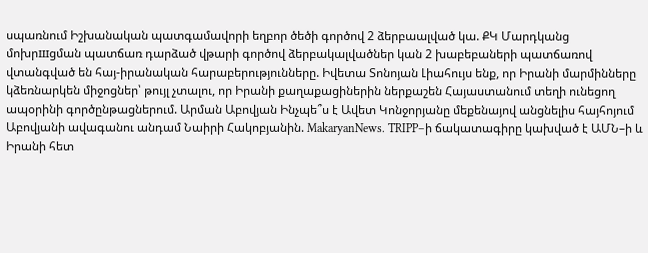սպառնում Իշխանական պատգամավորի եղբոր ծեծի գործով 2 ձերբաալված կա. ՔԿ Մարդկանց մոխրшցման պատճառ դարձած վթարի գործով ձերբակալվածներ կան 2 խաբեբաների պատճառով վտանգված են հայ-իրանական հարաբերությունները. Իվետա Տոնոյան Լիահույս ենք, որ Իրանի մարմինները կձեռնարկեն միջոցներ՝ թույլ չտալու, որ Իրանի քաղաքացիներին ներքաշեն Հայաստանում տեղի ունեցող ապօրինի գործընթացներում. Արման Աբովյան Ինչպե՞ս է Ավետ Կոնջորյանը մեքենայով անցնելիս հայհոյում Աբովյանի ավագանու անդամ Նաիրի Հակոբյանին. MakaryanNews. TRIPP–ի ճակատագիրը կախված է ԱՄՆ–ի և Իրանի հետ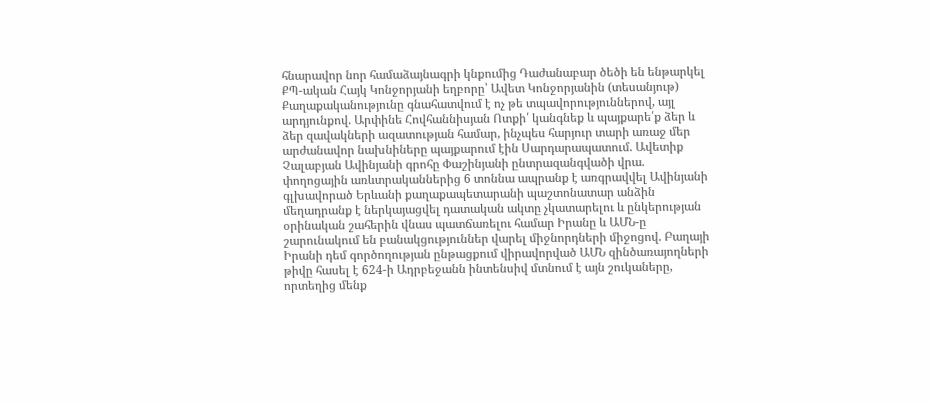հնարավոր նոր համաձայնագրի կնքումից Դաժանաբար ծեծի են ենթարկել ՔՊ-ական Հայկ Կոնջորյանի եղբորը՝ Ավետ Կոնջորյանին (տեսանյութ) Քաղաքականությունը գնահատվում է ոչ թե տպավորություններով, այլ արդյունքով. Արփինե Հովհաննիսյան Ոտքի՛ կանգնեք և պայքարե՛ք ձեր և ձեր զավակների ազատության համար, ինչպես հարյուր տարի առաջ մեր արժանավոր նախնիները պայքարում էին Սարդարապատում. Ավետիք Չալաբյան Ավինյանի գրոհը Փաշինյանի ընտրազանգվածի վրա. փողոցային առևտրականներից 6 տոննա ապրանք է առգրավվել Ավինյանի գլխավորած Երևանի քաղաքապետարանի պաշտոնատար անձին մեղադրանք է ներկայացվել դատական ակտը չկատարելու և ընկերության օրինական շահերին վնաս պատճառելու համար Իրանը և ԱՄՆ-ը շարունակում են բանակցություններ վարել միջնորդների միջոցով. Բաղայի Իրանի դեմ գործողության ընթացքում վիրավորված ԱՄՆ զինծառայողների թիվը հասել է 624-ի Ադրբեջանն ինտենսիվ մտնում է այն շուկաները, որտեղից մենք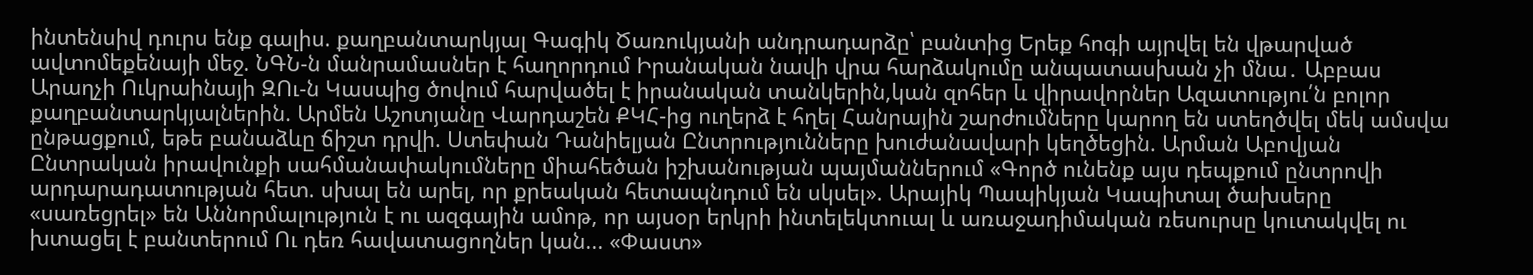ինտենսիվ դուրս ենք գալիս. քաղբանտարկյալ Գագիկ Ծառուկյանի անդրադարձը՝ բանտից Երեք հոգի այրվել են վթարված ավտոմեքենայի մեջ. ՆԳՆ-ն մանրամասներ է հաղորդում Իրանական նավի վրա հարձակումը անպատասխան չի մնա․ Աբբաս Արաղչի Ուկրաինայի ԶՈւ-ն Կասպից ծովում հարվածել է իրանական տանկերին,կան զոհեր և վիրավորներ Ազատությու՛ն բոլոր քաղբանտարկյալներին. Արմեն Աշոտյանը Վարդաշեն ՔԿՀ-ից ուղերձ է հղել Հանրային շարժումները կարող են ստեղծվել մեկ ամսվա ընթացքում, եթե բանաձևը ճիշտ դրվի. Ստեփան Դանիելյան Ընտրությունները խուժանավարի կեղծեցին. Արման Աբովյան Ընտրական իրավունքի սահմանափակումները միահեծան իշխանության պայմաններում «Գործ ունենք այս դեպքում ընտրովի արդարադատության հետ. սխալ են արել, որ քրեական հետապնդում են սկսել». Արայիկ Պապիկյան Կապիտալ ծախսերը «սառեցրել» են Աննորմալություն է ու ազգային ամոթ, որ այսօր երկրի ինտելեկտուալ և առաջադիմական ռեսուրսը կուտակվել ու խտացել է բանտերում Ու դեռ հավատացողներ կան... «Փաստ»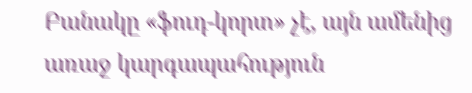Բանակը «ֆուդ-կորտ» չէ, այն ամենից առաջ կարգապահություն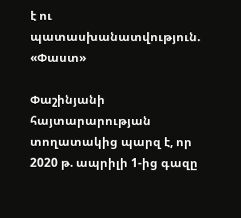է ու պատասխանատվություն. «Փաստ»

Փաշինյանի հայտարարության տողատակից պարզ է, որ 2020 թ. ապրիլի 1-ից գազը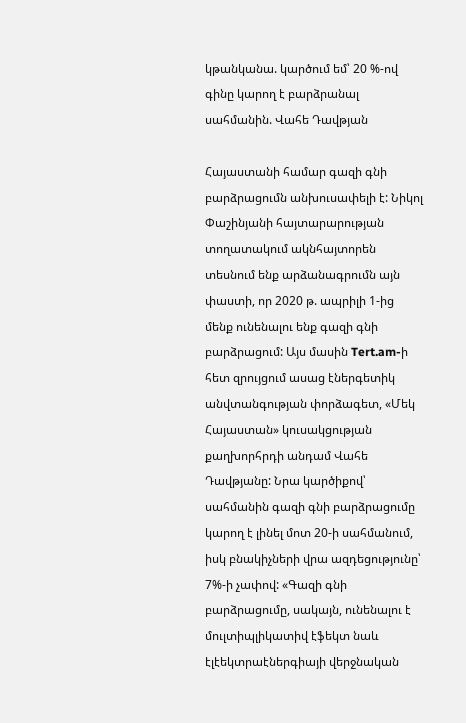կթանկանա. կարծում եմ՝ 20 %-ով գինը կարող է բարձրանալ սահմանին. Վահե Դավթյան

Հայաստանի համար գազի գնի բարձրացումն անխուսափելի է: Նիկոլ Փաշինյանի հայտարարության տողատակում ակնհայտորեն տեսնում ենք արձանագրումն այն փաստի, որ 2020 թ. ապրիլի 1-ից մենք ունենալու ենք գազի գնի բարձրացում: Այս մասին Tert.am-ի հետ զրույցում ասաց էներգետիկ անվտանգության փորձագետ, «Մեկ Հայաստան» կուսակցության քաղխորհրդի անդամ Վահե Դավթյանը: Նրա կարծիքով՝ սահմանին գազի գնի բարձրացումը կարող է լինել մոտ 20-ի սահմանում, իսկ բնակիչների վրա ազդեցությունը՝ 7%-ի չափով: «Գազի գնի բարձրացումը, սակայն, ունենալու է մուլտիպլիկատիվ էֆեկտ նաև էլէեկտրաէներգիայի վերջնական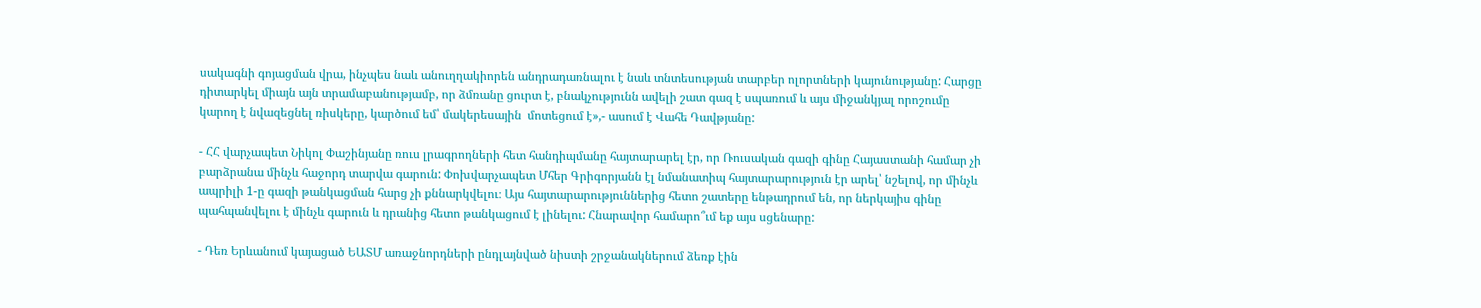սակագնի գոյացման վրա, ինչպես նաև անուղղակիորեն անդրադառնալու է նաև տնտեսության տարբեր ոլորտների կայունությանը: Հարցը դիտարկել միայն այն տրամաբանությամբ, որ ձմռանը ցուրտ է, բնակչությունն ավելի շատ գազ է սպառում և այս միջանկյալ որոշումը կարող է նվազեցնել ռիսկերը, կարծում եմ՝ մակերեսային  մոտեցում է»,- ասում է Վահե Դավթյանը:

- ՀՀ վարչապետ Նիկոլ Փաշինյանը ռուս լրագրողների հետ հանդիպմանը հայտարարել էր, որ Ռուսական գազի գինը Հայաստանի համար չի բարձրանա մինչև հաջորդ տարվա գարուն: Փոխվարչապետ Մհեր Գրիգորյանն էլ նմանատիպ հայտարարություն էր արել՝ նշելով, որ մինչև ապրիլի 1-ը գազի թանկացման հարց չի քննարկվելու։ Այս հայտարարություններից հետո շատերը ենթադրում են, որ ներկայիս գինը պահպանվելու է մինչև գարուն և դրանից հետո թանկացում է լինելու: Հնարավոր համարո՞ւմ եք այս սցենարը:

- Դեռ Երևանում կայացած ԵԱՏՄ առաջնորդների ընդլայնված նիստի շրջանակներում ձեռք էին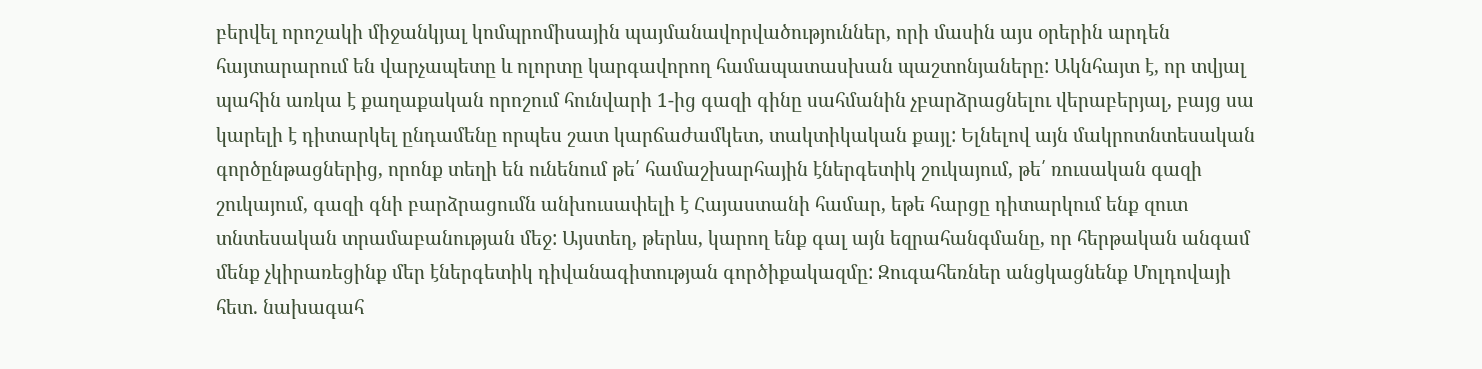բերվել որոշակի միջանկյալ կոմպրոմիսային պայմանավորվածություններ, որի մասին այս օրերին արդեն հայտարարում են վարչապետը և ոլորտը կարգավորող համապատասխան պաշտոնյաները: Ակնհայտ է, որ տվյալ պահին առկա է քաղաքական որոշում հունվարի 1-ից գազի գինը սահմանին չբարձրացնելու վերաբերյալ, բայց սա կարելի է դիտարկել ընդամենը որպես շատ կարճաժամկետ, տակտիկական քայլ: Ելնելով այն մակրոտնտեսական գործընթացներից, որոնք տեղի են ունենում թե՛ համաշխարհային էներգետիկ շուկայում, թե՛ ռուսական գազի շուկայում, գազի գնի բարձրացումն անխուսափելի է Հայաստանի համար, եթե հարցը դիտարկում ենք զուտ տնտեսական տրամաբանության մեջ: Այստեղ, թերևս, կարող ենք գալ այն եզրահանգմանը, որ հերթական անգամ մենք չկիրառեցինք մեր էներգետիկ դիվանագիտության գործիքակազմը: Զուգահեռներ անցկացնենք Մոլդովայի հետ. նախագահ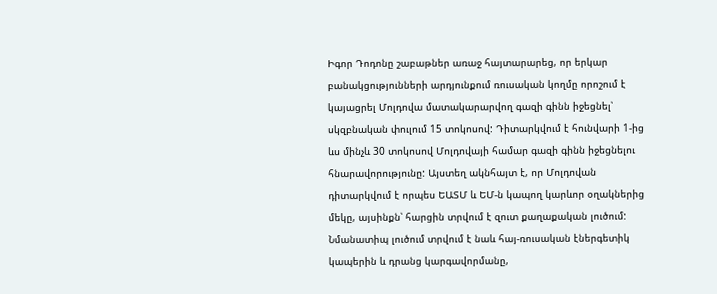Իգոր Դոդոնը շաբաթներ առաջ հայտարարեց, որ երկար բանակցությունների արդյունքում ռուսական կողմը որոշում է կայացրել Մոլդովա մատակարարվող գազի գինն իջեցնել՝ սկզբնական փուլում 15 տոկոսով: Դիտարկվում է հունվարի 1-ից ևս մինչև 30 տոկոսով Մոլդովայի համար գազի գինն իջեցնելու հնարավորությունը: Այստեղ ակնհայտ է, որ Մոլդովան դիտարկվում է որպես ԵԱՏՄ և ԵՄ-ն կապող կարևոր օղակներից մեկը, այսինքն՝ հարցին տրվում է զուտ քաղաքական լուծում: Նմանատիպ լուծում տրվում է նաև հայ-ռուսական էներգետիկ կապերին և դրանց կարգավորմանը,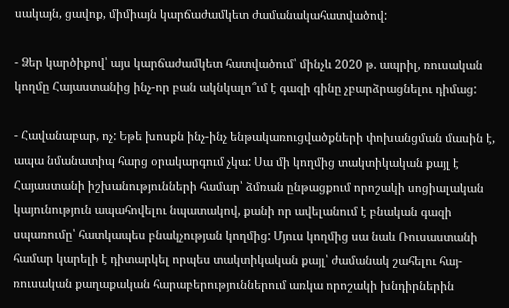սակայն, ցավոք, միմիայն կարճաժամկետ ժամանակահատվածով:

- Ձեր կարծիքով՝ այս կարճաժամկետ հատվածում՝ մինչև 2020 թ. ապրիլ, ռուսական կողմը Հայաստանից ինչ-որ բան ակնկալո՞ւմ է գազի գինը չբարձրացնելու դիմաց:

- Հավանաբար, ոչ: Եթե խոսքն ինչ-ինչ ենթակառուցվածքների փոխանցման մասին է, ապա նմանատիպ հարց օրակարգում չկա: Սա մի կողմից տակտիկական քայլ է Հայաստանի իշխանությունների համար՝ ձմռան ընթացքում որոշակի սոցիալական կայունություն ապահովելու նպատակով, քանի որ ավելանում է բնական գազի սպառումը՝ հատկապես բնակչության կողմից: Մյուս կողմից սա նաև Ռուսաստանի համար կարելի է դիտարկել որպես տակտիկական քայլ՝ ժամանակ շահելու հայ-ռուսական քաղաքական հարաբերություններում առկա որոշակի խնդիրներին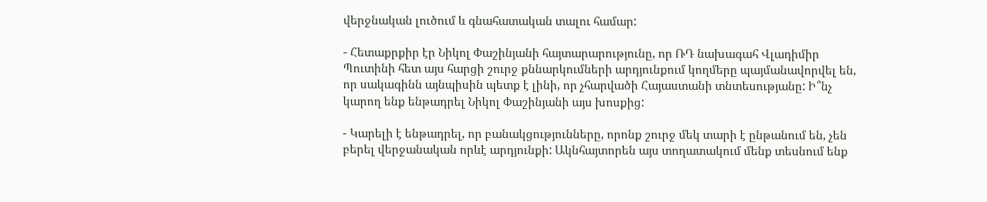վերջնական լուծում և գնահատական տալու համար:

- Հետաքրքիր էր Նիկոլ Փաշինյանի հայտարարությունը, որ ՌԴ նախագահ Վլադիմիր Պուտինի հետ այս հարցի շուրջ քննարկումների արդյունքում կողմերը պայմանավորվել են, որ սակագինն այնպիսին պետք է լինի, որ չհարվածի Հայաստանի տնտեսությանը: Ի՞նչ կարող ենք ենթադրել Նիկոլ Փաշինյանի այս խոսքից:

- Կարելի է ենթադրել, որ բանակցությունները, որոնք շուրջ մեկ տարի է ընթանում են, չեն բերել վերջանական որևէ արդյունքի: Ակնհայտորեն այս տողատակում մենք տեսնում ենք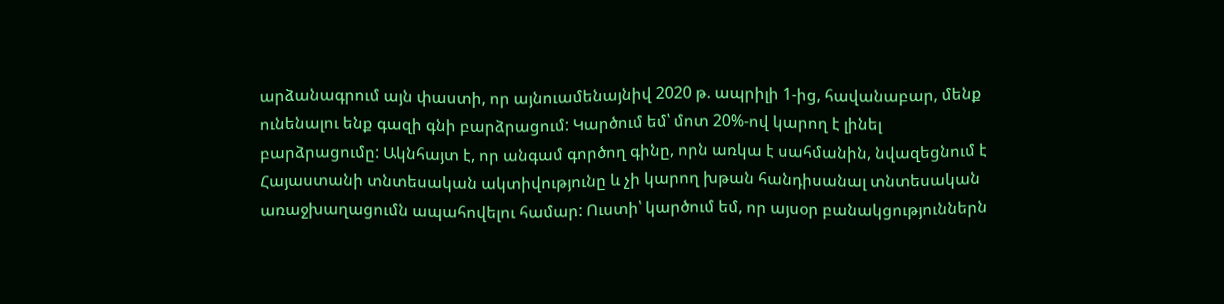արձանագրում այն փաստի, որ այնուամենայնիվ 2020 թ. ապրիլի 1-ից, հավանաբար, մենք ունենալու ենք գազի գնի բարձրացում: Կարծում եմ՝ մոտ 20%-ով կարող է լինել բարձրացումը: Ակնհայտ է, որ անգամ գործող գինը, որն առկա է սահմանին, նվազեցնում է Հայաստանի տնտեսական ակտիվությունը և չի կարող խթան հանդիսանալ տնտեսական առաջխաղացումն ապահովելու համար: Ուստի՝ կարծում եմ, որ այսօր բանակցություններն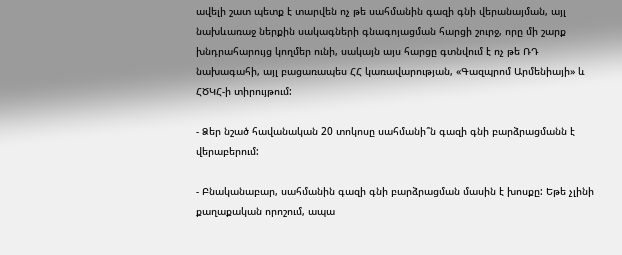ավելի շատ պետք է տարվեն ոչ թե սահմանին գազի գնի վերանայման, այլ նախևառաջ ներքին սակագների գնագոյացման հարցի շուրջ, որը մի շարք խնդրահարույց կողմեր ունի, սակայն այս հարցը գտնվում է ոչ թե ՌԴ նախագահի, այլ բացառապես ՀՀ կառավարության, «Գազպրոմ Արմենիայի» և ՀԾԿՀ-ի տիրույթում:

- Ձեր նշած հավանական 20 տոկոսը սահմանի՞ն գազի գնի բարձրացմանն է վերաբերում:

- Բնականաբար, սահմանին գազի գնի բարձրացման մասին է խոսքը: Եթե չլինի քաղաքական որոշում, ապա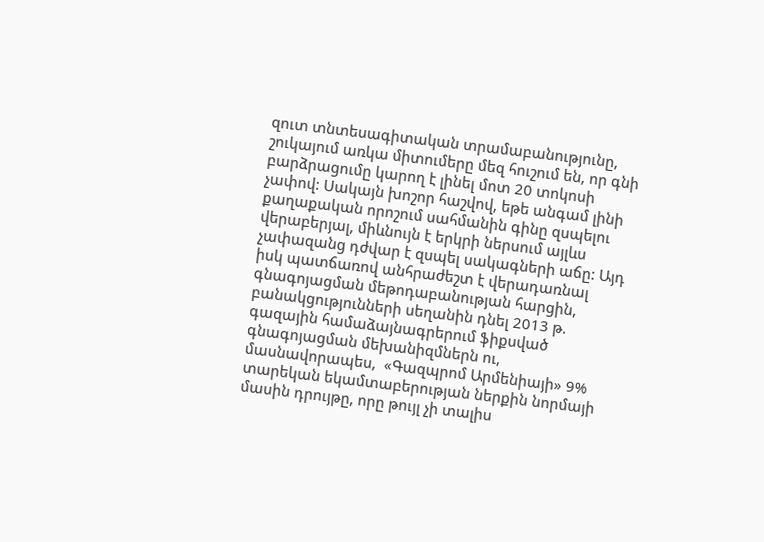զուտ տնտեսագիտական տրամաբանությունը, շուկայում առկա միտումերը մեզ հուշում են, որ գնի բարձրացումը կարող է լինել մոտ 20 տոկոսի չափով: Սակայն խոշոր հաշվով, եթե անգամ լինի քաղաքական որոշում սահմանին գինը զսպելու վերաբերյալ, միևնույն է երկրի ներսում այլևս չափազանց դժվար է զսպել սակագների աճը: Այդ իսկ պատճառով անհրաժեշտ է վերադառնալ գնագոյացման մեթոդաբանության հարցին, բանակցությունների սեղանին դնել 2013 թ. գազային համաձայնագրերում ֆիքսված գնագոյացման մեխանիզմներն ու, մասնավորապես,  «Գազպրոմ Արմենիայի» 9% տարեկան եկամտաբերության ներքին նորմայի մասին դրույթը, որը թույլ չի տալիս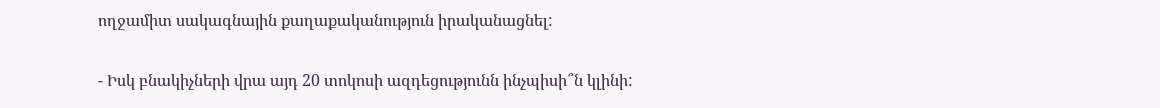ողջամիտ սակագնային քաղաքականություն իրականացնել:

- Իսկ բնակիչների վրա այդ 20 տոկոսի ազդեցությունն ինչպիսի՞ն կլինի: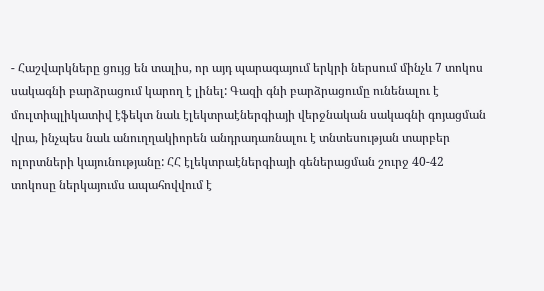- Հաշվարկները ցույց են տալիս, որ այդ պարագայում երկրի ներսում մինչև 7 տոկոս սակագնի բարձրացում կարող է լինել: Գազի գնի բարձրացումը ունենալու է մուլտիպլիկատիվ էֆեկտ նաև էլեկտրաէներգիայի վերջնական սակագնի գոյացման վրա, ինչպես նաև անուղղակիորեն անդրադառնալու է տնտեսության տարբեր ոլորտների կայունությանը: ՀՀ էլեկտրաէներգիայի գեներացման շուրջ 40-42 տոկոսը ներկայումս ապահովվում է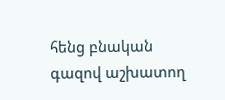հենց բնական գազով աշխատող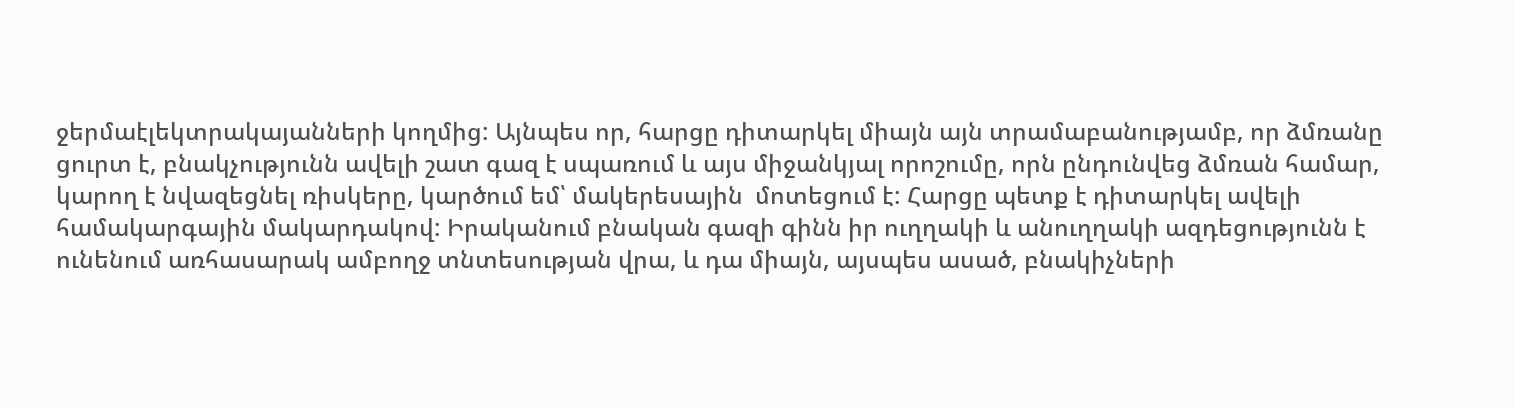ջերմաէլեկտրակայանների կողմից: Այնպես որ, հարցը դիտարկել միայն այն տրամաբանությամբ, որ ձմռանը ցուրտ է, բնակչությունն ավելի շատ գազ է սպառում և այս միջանկյալ որոշումը, որն ընդունվեց ձմռան համար, կարող է նվազեցնել ռիսկերը, կարծում եմ՝ մակերեսային  մոտեցում է: Հարցը պետք է դիտարկել ավելի համակարգային մակարդակով: Իրականում բնական գազի գինն իր ուղղակի և անուղղակի ազդեցությունն է ունենում առհասարակ ամբողջ տնտեսության վրա, և դա միայն, այսպես ասած, բնակիչների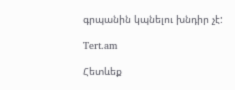գրպանին կպնելու խնդիր չէ:

Tert.am

Հետևեք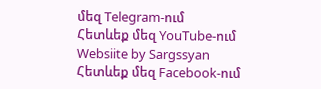մեզ Telegram-ում
Հետևեք մեզ YouTube-ում
Websiite by Sargssyan
Հետևեք մեզ Facebook-ում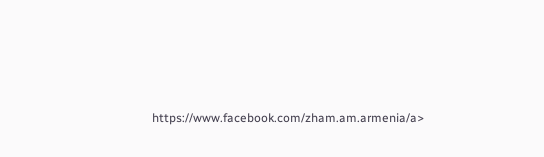https://www.facebook.com/zham.am.armenia/a>